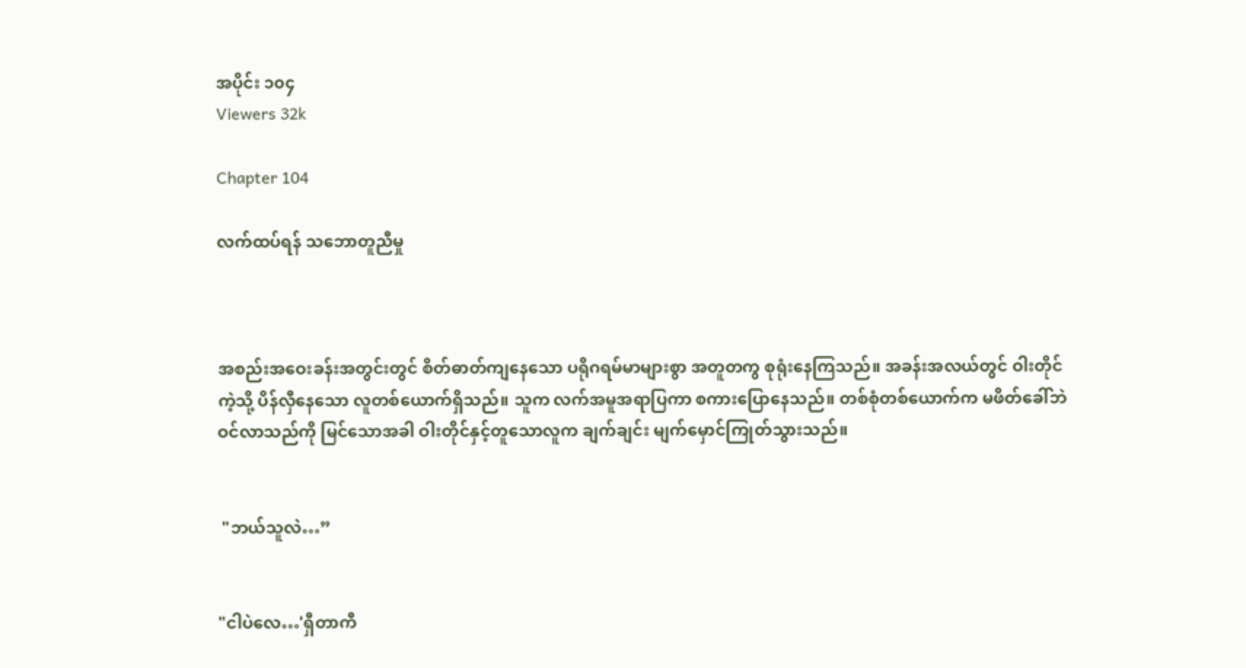အပိုင်း ၁၀၄
Viewers 32k

Chapter 104

လက်ထပ်ရန် သဘောတူညီမှု



အစည်းအဝေးခန်းအတွင်းတွင် စိတ်ဓာတ်ကျနေသော ပရိုဂရမ်မာများစွာ အတူတကွ စုရုံးနေကြသည်။ အခန်းအလယ်တွင် ဝါးတိုင်ကဲ့သို့ ပိန်လှီနေသော လူတစ်ယောက်ရှိသည်။ သူက လက်အမူအရာပြကာ စကားပြောနေသည်။ တစ်စုံတစ်ယောက်က မဖိတ်ခေါ်ဘဲ ဝင်လာသည်ကို မြင်သောအခါ ဝါးတိုင်နှင့်တူသောလူက ချက်ချင်း မျက်မှောင်ကြုတ်သွားသည်။


 "ဘယ်သူလဲ…”


"ငါပဲလေ…'ရှီတာကီ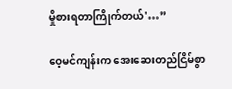မှိုစားရတာကြိုက်တယ်'…”

ဝေ့မင်ကျန်းက အေးဆေးတည်ငြိမ်စွာ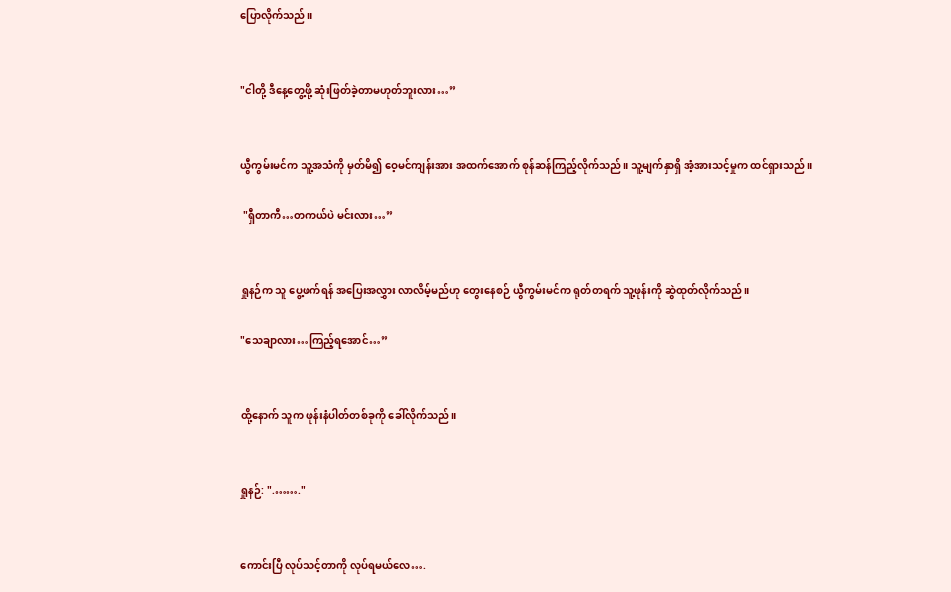ပြောလိုက်သည်။


"ငါတို့ ဒီနေ့တွေ့ဖို့ ဆုံးဖြတ်ခဲ့တာမဟုတ်ဘူးလား…”


ယွီကွမ်းမင်က သူ့အသံကို မှတ်မိ၍ ဝေ့မင်ကျန်းအား အထက်အောက် စုန်ဆန်ကြည့်လိုက်သည်။ သူ့မျက်နှာရှိ အံ့အားသင့်မှုက ထင်ရှားသည်။

 "ရှီတာကီ…တကယ်ပဲ မင်းလား…”


ရှုနဉ်က သူ ပွေ့ဖက်ရန် အပြေးအလွှား လာလိမ့်မည်ဟု တွေးနေစဉ် ယွီကွမ်းမင်က ရုတ်တရက် သူ့ဖုန်းကို ဆွဲထုတ်လိုက်သည်။

"သေချာလား…ကြည့်ရအောင်…”


ထို့နောက် သူက ဖုန်းနံပါတ်တစ်ခုကို ခေါ်လိုက်သည်။


ရှုနဉ်: ".……."


ကောင်းပြီ လုပ်သင့်တာကို လုပ်ရမယ်လေ….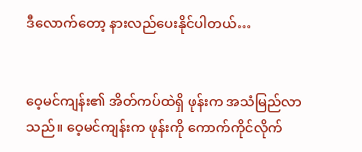ဒီလောက်တော့ နားလည်ပေးနိုင်ပါတယ်…


ဝေ့မင်ကျန်း၏ အိတ်ကပ်ထဲရှိ ဖုန်းက အသံမြည်လာသည်။ ဝေ့မင်ကျန်းက ဖုန်းကို ကောက်ကိုင်လိုက်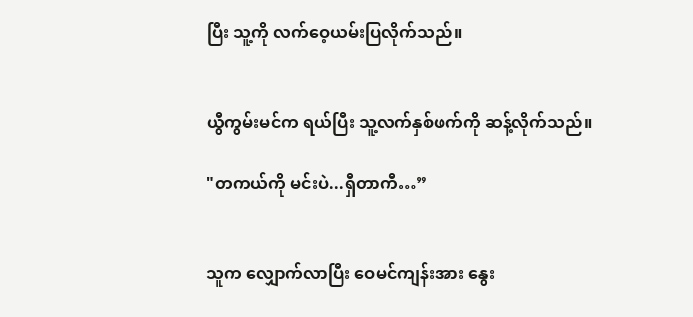ပြီး သူ့ကို လက်ဝေ့ယမ်းပြလိုက်သည်။


ယွီကွမ်းမင်က ရယ်ပြီး သူ့လက်နှစ်ဖက်ကို ဆန့်လိုက်သည်။

"တကယ်ကို မင်းပဲ...ရှီတာကီ…”


သူက လျှောက်လာပြီး ဝေမင်ကျန်းအား နွေး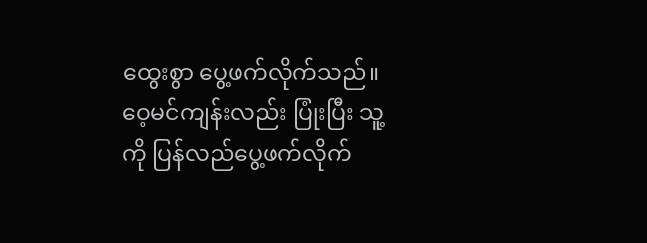ထွေးစွာ ပွေ့ဖက်လိုက်သည်။ ဝေ့မင်ကျန်းလည်း ပြုံးပြီး သူ့ကို ပြန်လည်ပွေ့ဖက်လိုက်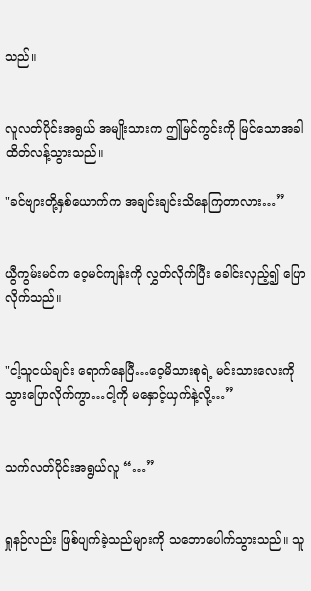သည်။


လူလတ်ပိုင်းအရွယ် အမျိုးသားက ဤမြင်ကွင်းကို မြင်သောအခါ ထိတ်လန့်သွားသည်။

"ခင်ဗျားတို့နှစ်ယောက်က အချင်းချင်းသိနေကြတာလား…”


ယွီကွမ်းမင်က ဝေ့မင်ကျန်းကို လွှတ်လိုက်ပြီး ခေါင်းလှည့်၍ ပြောလိုက်သည်။


"ငါ့သူငယ်ချင်း ရောက်နေပြီ…ဝေ့မိသားစုရဲ့ မင်းသားလေးကို သွားပြောလိုက်ကွာ…ငါ့ကို မနှောင့်ယှက်နဲ့လို့…”


သက်လတ်ပိုင်းအရွယ်လူ “…”


ရှုနဉ်လည်း ဖြစ်ပျက်ခဲ့သည်များကို သဘောပေါက်သွားသည်။ သူ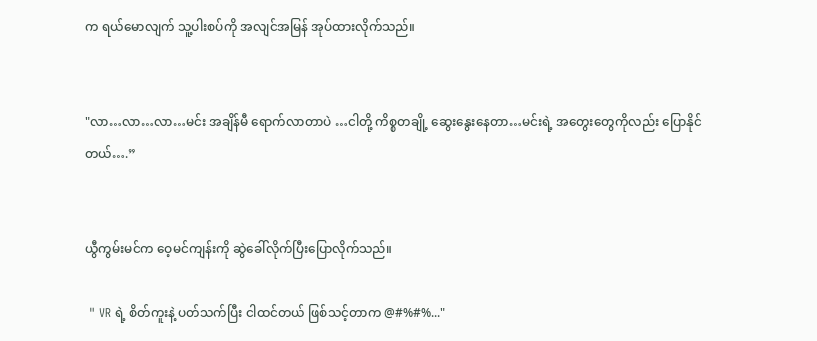က ရယ်မောလျက် သူ့ပါးစပ်ကို အလျင်အမြန် အုပ်ထားလိုက်သည်။


"လာ…လာ…လာ…မင်း အချိန်မီ ရောက်လာတာပဲ …ငါတို့ ကိစ္စတချို့ ဆွေးနွေးနေတာ…မင်းရဲ့ အတွေးတွေကိုလည်း ပြောနိုင်တယ်….”


ယွီကွမ်းမင်က ဝေ့မင်ကျန်းကို ဆွဲခေါ်လိုက်ပြီးပြောလိုက်သည်။

 " VR ရဲ့ စိတ်ကူးနဲ့ ပတ်သက်ပြီး ငါထင်တယ် ဖြစ်သင့်တာက @#%#%..."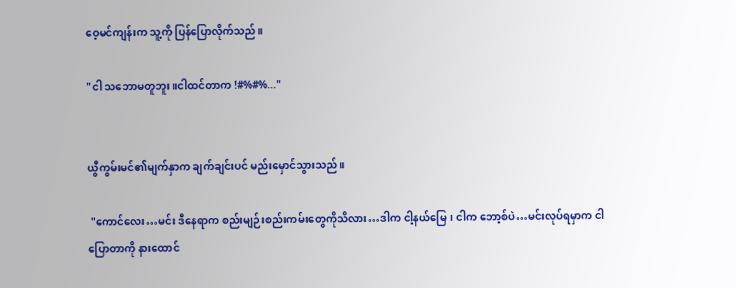ဝေ့မင်ကျန်းက သူ့ကို ပြန်ပြောလိုက်သည်။

"ငါ သဘောမတူဘူး။ငါထင်တာက !#%#%..."


ယွီကွမ်းမင်၏မျက်နှာက ချက်ချင်းပင် မည်းမှောင်သွားသည်။

 "ကောင်လေး…မင်း ဒီနေရာက စည်းမျဉ်းစည်းကမ်းတွေကိုသိလား…ဒါက ငါ့နယ်မြေ၊ ငါက ဘော့စ်ပဲ…မင်းလုပ်ရမှာက ငါပြောတာကို နားထောင်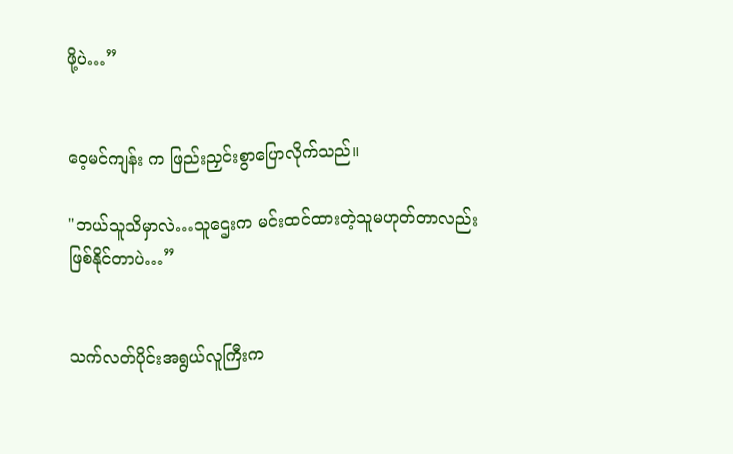ဖို့ပဲ…”


ဝေ့မင်ကျန်း က ဖြည်းညှင်းစွာပြောလိုက်သည်။

"ဘယ်သူသိမှာလဲ…သူဌေးက မင်းထင်ထားတဲ့သူမဟုတ်တာလည်း ဖြစ်နိုင်တာပဲ…”


သက်လတ်ပိုင်းအရွယ်လူကြီးက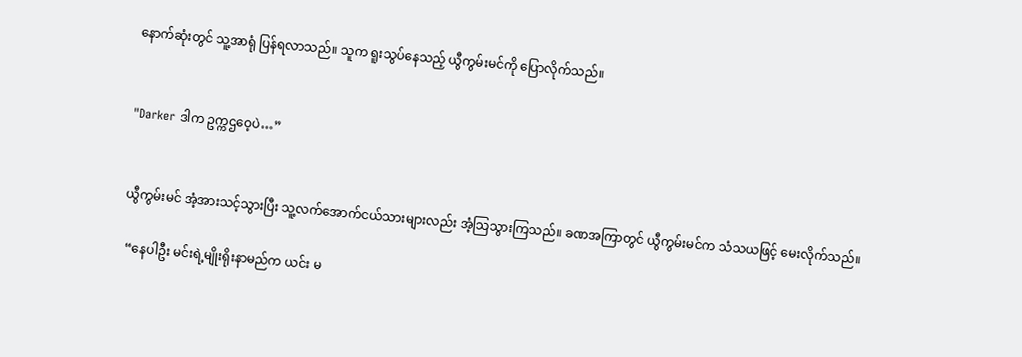နောက်ဆုံးတွင် သူ့အာရုံ ပြန်ရလာသည်။ သူက ရူးသွပ်နေသည့် ယွီကွမ်းမင်ကို ပြောလိုက်သည်။


"Darker ဒါက ဥက္ကဌဝေ့ပဲ…”


ယွီကွမ်းမင် အံ့အားသင့်သွားပြီး သူ့လက်အောက်ငယ်သားများလည်း အံ့သြသွားကြသည်။ ခဏအကြာတွင် ယွီကွမ်းမင်က သံသယဖြင့် မေးလိုက်သည်။

 “နေပါဦး မင်းရဲ့မျိုးရိုးနာမည်က ယင်း မ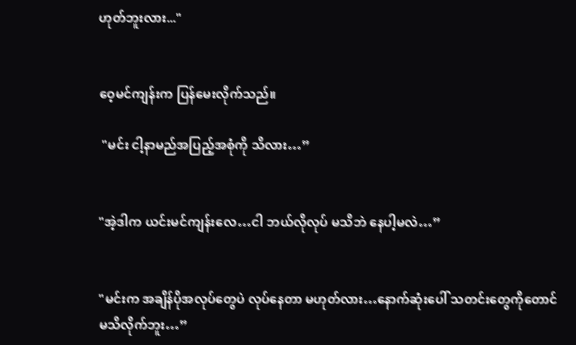ဟုတ်ဘူးလား..."


ဝေ့မင်ကျန်းက ပြန်မေးလိုက်သည်။

 "မင်း ငါ့နာမည်အပြည့်အစုံကို သိလား…”


"အဲ့ဒါက ယင်းမင်ကျန်းလေ…ငါ ဘယ်လိုလုပ် မသိဘဲ နေပါ့မလဲ…”


"မင်းက အချိန်ပိုအလုပ်တွေပဲ လုပ်နေတာ မဟုတ်လား…နောက်ဆုံးပေါ် သတင်းတွေကိုတောင် မသိလိုက်ဘူး…”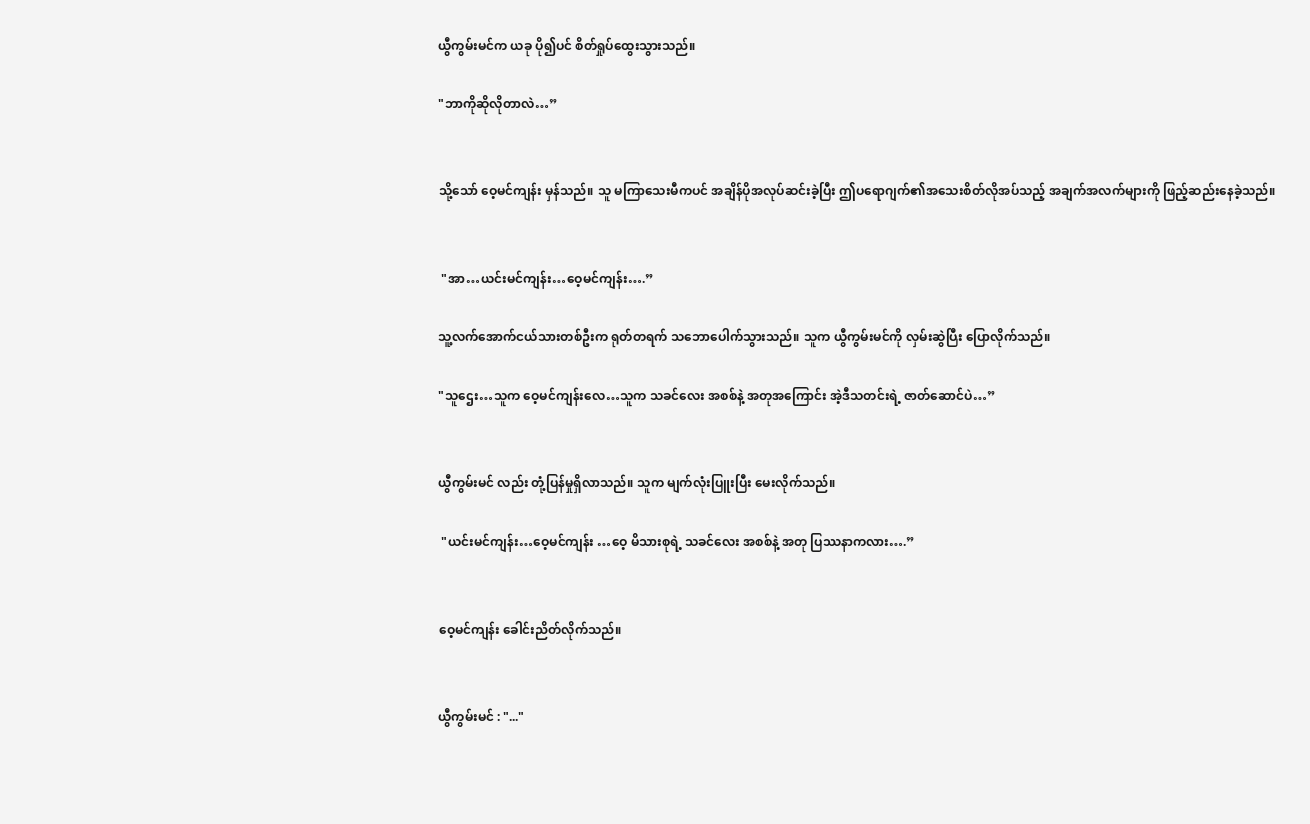ယွီကွမ်းမင်က ယခု ပို၍ပင် စိတ်ရှုပ်ထွေးသွားသည်။

"ဘာကိုဆိုလိုတာလဲ…”


သို့သော် ဝေ့မင်ကျန်း မှန်သည်။ သူ မကြာသေးမီကပင် အချိန်ပိုအလုပ်ဆင်းခဲ့ပြီး ဤပရောဂျက်၏အသေးစိတ်လိုအပ်သည့် အချက်အလက်များကို ဖြည့်ဆည်းနေခဲ့သည်။


 "အာ…ယင်းမင်ကျန်း…ဝေ့မင်ကျန်း….”

သူ့လက်အောက်ငယ်သားတစ်ဦးက ရုတ်တရက် သဘောပေါက်သွားသည်။ သူက ယွီကွမ်းမင်ကို လှမ်းဆွဲပြီး ပြောလိုက်သည်။

"သူဌေး…သူက ဝေ့မင်ကျန်းလေ…သူက သခင်လေး အစစ်နဲ့ အတုအကြောင်း အဲ့ဒီသတင်းရဲ့ ဇာတ်ဆောင်ပဲ…”


ယွီကွမ်းမင် လည်း တုံ့ပြန်မှုရှိလာသည်။ သူက မျက်လုံးပြူးပြီး မေးလိုက်သည်။

 "ယင်းမင်ကျန်း…ဝေ့မင်ကျန်း …ဝေ့ မိသားစုရဲ့ သခင်လေး အစစ်နဲ့ အတု ပြဿနာကလား….”


ဝေ့မင်ကျန်း ခေါင်းညိတ်လိုက်သည်။


ယွီကွမ်းမင် : "..."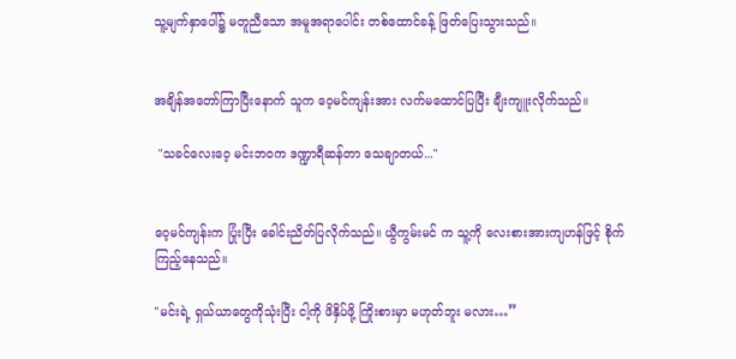သူ့မျက်နှာပေါ်၌ မတူညီသော အမူအရာပေါင်း တစ်ထောင်ခန့် ဖြတ်ပြေးသွားသည်။


အချိန်အတော်ကြာပြီးနောက် သူက ဝေ့မင်ကျန်းအား လက်မထောင်ပြပြီး ချီးကျူးလိုက်သည်။

 "သခင်လေးဝေ့ မင်းဘဝက ဒဏ္ဍာရီဆန်တာ သေချာတယ်..."


ဝေ့မင်ကျန်းက ပြုံးပြီး ခေါင်းညိတ်ပြလိုက်သည်။ ယွီကွမ်းမင် က သူ့ကို လေးစားအားကျဟန်ဖြင့် စိုက်ကြည့်နေသည်။

"မင်းရဲ့ ရှယ်ယာတွေကိုသုံးပြီး ငါ့ကို ဖိနှိပ်ဖို့ ကြိုးစားမှာ မဟုတ်ဘူး မလား…”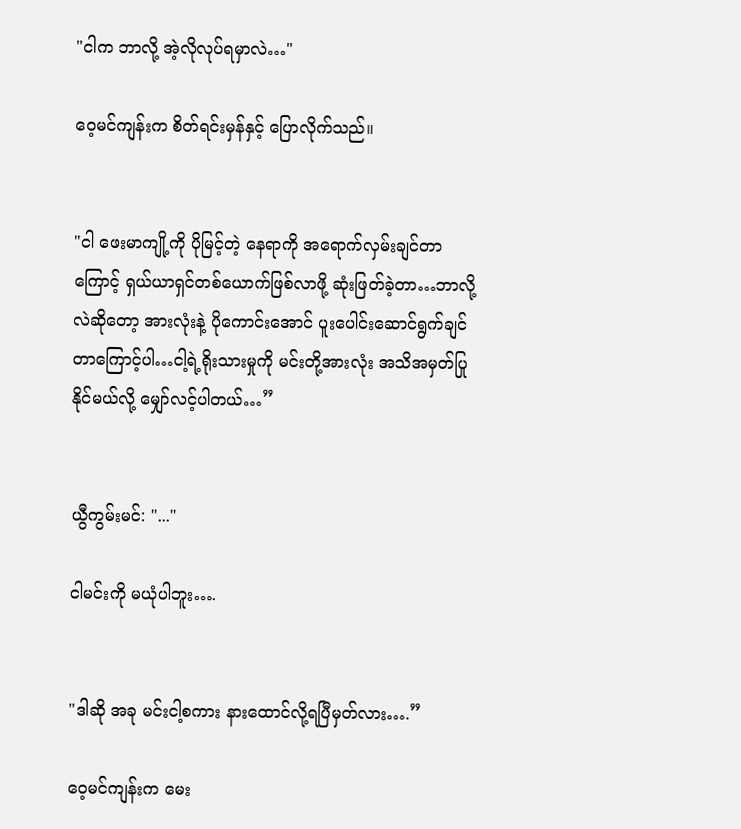"ငါက ဘာလို့ အဲ့လိုလုပ်ရမှာလဲ…"

ဝေ့မင်ကျန်းက စိတ်ရင်းမှန်နှင့် ပြောလိုက်သည်။


"ငါ ဖေးမာကျို့ကို ပိုမြင့်တဲ့ နေရာကို အရောက်လှမ်းချင်တာကြောင့် ရှယ်ယာရှင်တစ်ယောက်ဖြစ်လာဖို့ ဆုံးဖြတ်ခဲ့တာ…ဘာလို့လဲဆိုတော့ အားလုံးနဲ့ ပိုကောင်းအောင် ပူးပေါင်းဆောင်ရွက်ချင်တာကြောင့်ပါ…ငါ့ရဲ့ရိုးသားမှုကို မင်းတို့အားလုံး အသိအမှတ်ပြုနိုင်မယ်လို့ မျှော်လင့်ပါတယ်…”


ယွီကွမ်းမင်: "..."

ငါမင်းကို မယုံပါဘူး….


"ဒါဆို အခု မင်းငါ့စကား နားထောင်လို့ရပြီမှတ်လား….”

ဝေ့မင်ကျန်းက မေး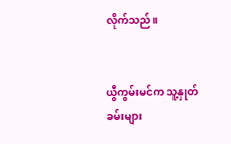လိုက်သည်။


ယွီကွမ်းမင်က သူ့နှုတ်ခမ်းများ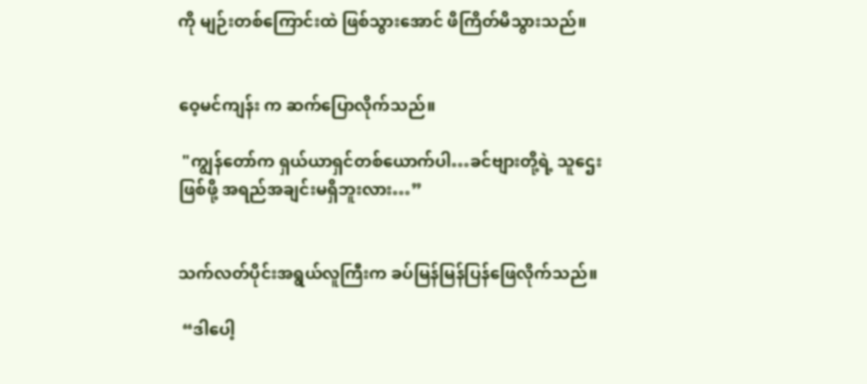ကို မျဉ်းတစ်ကြောင်းထဲ ဖြစ်သွားအောင် ဖိကြိတ်မိသွားသည်။


ဝေ့မင်ကျန်း က ဆက်ပြောလိုက်သည်။

 "ကျွန်တော်က ရှယ်ယာရှင်တစ်ယောက်ပါ…ခင်ဗျားတို့ရဲ့ သူဌေးဖြစ်ဖို့ အရည်အချင်းမရှိဘူးလား…”


သက်လတ်ပိုင်းအရွယ်လူကြီးက ခပ်မြန်မြန်ပြန်ဖြေလိုက်သည်။

 “ဒါပေါ့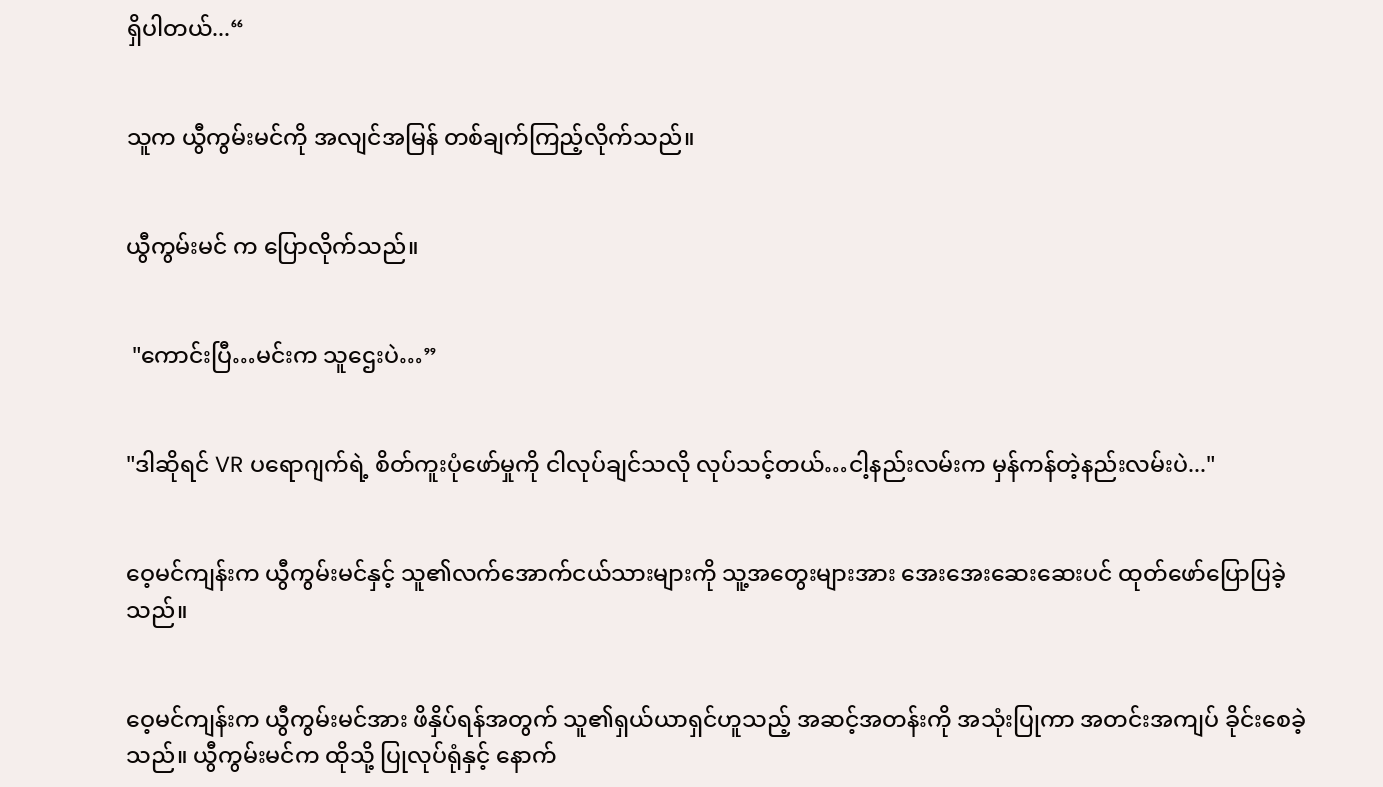ရှိပါတယ်...“


သူက ယွီကွမ်းမင်ကို အလျင်အမြန် တစ်ချက်ကြည့်လိုက်သည်။


ယွီကွမ်းမင် က ပြောလိုက်သည်။


 "ကောင်းပြီ…မင်းက သူဌေးပဲ…”


"ဒါဆိုရင် VR ပရောဂျက်ရဲ့ စိတ်ကူးပုံဖော်မှုကို ငါလုပ်ချင်သလို လုပ်သင့်တယ်…ငါ့နည်းလမ်းက မှန်ကန်တဲ့နည်းလမ်းပဲ..."


ဝေ့မင်ကျန်းက ယွီကွမ်းမင်နှင့် သူ၏လက်အောက်ငယ်သားများကို သူ့အတွေးများအား အေးအေးဆေးဆေးပင် ထုတ်ဖော်ပြောပြခဲ့သည်။


ဝေ့မင်ကျန်းက ယွီကွမ်းမင်အား ဖိနှိပ်ရန်အတွက် သူ၏ရှယ်ယာရှင်ဟူသည့် အဆင့်အတန်းကို အသုံးပြုကာ အတင်းအကျပ် ခိုင်းစေခဲ့သည်။ ယွီကွမ်းမင်က ထိုသို့ ပြုလုပ်ရုံနှင့် နောက်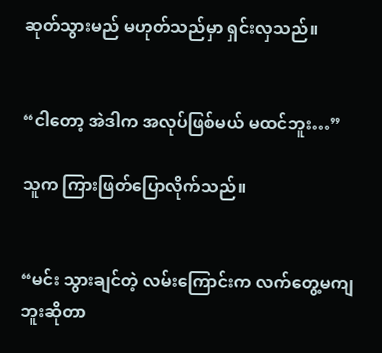ဆုတ်သွားမည် မဟုတ်သည်မှာ ရှင်းလှသည်။


“ငါတော့ အဲဒါက အလုပ်ဖြစ်မယ် မထင်ဘူး…”

သူက ကြားဖြတ်ပြောလိုက်သည်။


“မင်း သွားချင်တဲ့ လမ်းကြောင်းက လက်တွေ့မကျဘူးဆိုတာ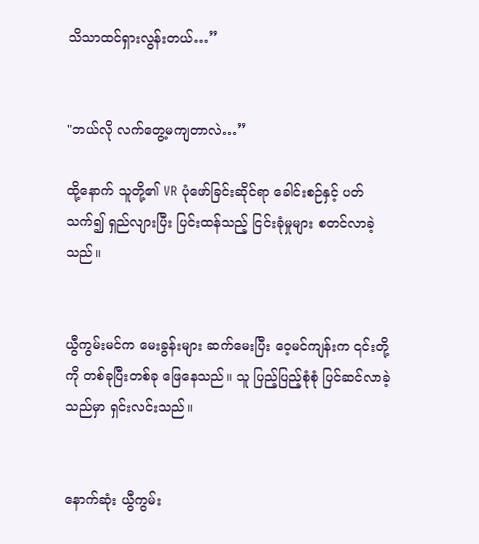သိသာထင်ရှားလွန်းတယ်…”


"ဘယ်လို လက်တွေ့မကျတာလဲ…”

ထို့နောက် သူတို့၏ VR ပုံဖော်ခြင်းဆိုင်ရာ ခေါင်းစဉ်နှင့် ပတ်သက်၍ ရှည်လျားပြီး ပြင်းထန်သည့် ငြင်းခုံမှုများ စတင်လာခဲ့သည်။


ယွီကွမ်းမင်က မေးခွန်းများ ဆက်မေးပြီး ဝေ့မင်ကျန်းက ၎င်းတို့ကို တစ်ခုပြီးတစ်ခု ဖြေနေသည်။ သူ ပြည့်ပြည့်စုံစုံ ပြင်ဆင်လာခဲ့သည်မှာ ရှင်းလင်းသည်။


နောက်ဆုံး ယွီကွမ်း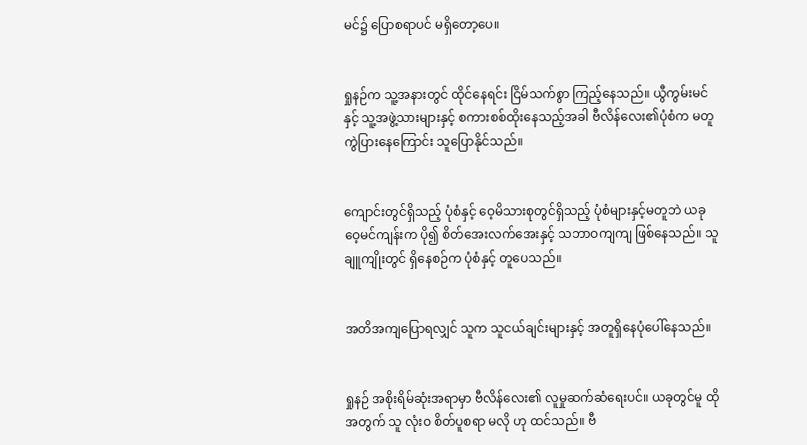မင်၌ ပြောစရာပင် မရှိတော့ပေ။


ရှုနဉ်က သူ့အနားတွင် ထိုင်နေရင်း ငြိမ်သက်စွာ ကြည့်နေသည်။ ယွီကွမ်းမင်နှင့် သူ့အဖွဲ့သားများနှင့် စကားစစ်ထိုးနေသည့်အခါ ဗီလိန်လေး၏ပုံစံက မတူကွဲပြားနေကြောင်း သူပြောနိုင်သည်။


ကျောင်းတွင်ရှိသည့် ပုံစံနှင့် ဝေ့မိသားစုတွင်ရှိသည့် ပုံစံများနှင့်မတူဘဲ ယခုဝေ့မင်ကျန်းက ပို၍ စိတ်အေးလက်အေးနှင့် သဘာဝကျကျ ဖြစ်နေသည်။ သူ ချူကျိုးတွင် ရှိနေစဉ်က ပုံစံနှင့် တူပေသည်။


အတိအကျပြောရလျှင် သူက သူငယ်ချင်းများနှင့် အတူရှိနေပုံပေါ်နေသည်။


ရှုနဉ် အစိုးရိမ်ဆုံးအရာမှာ ဗီလိန်လေး၏ လူမှုဆက်ဆံရေးပင်။ ယခုတွင်မူ ထိုအတွက် သူ လုံးဝ စိတ်ပူစရာ မလို ဟု ထင်သည်။ ဗီ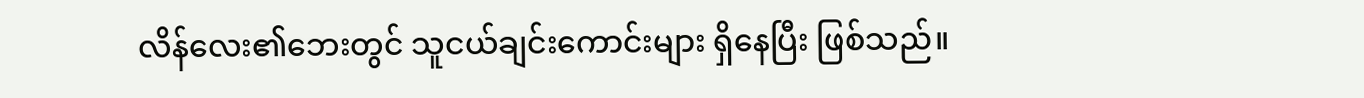လိန်လေး၏ဘေးတွင် သူငယ်ချင်းကောင်းများ ရှိနေပြီး ဖြစ်သည်။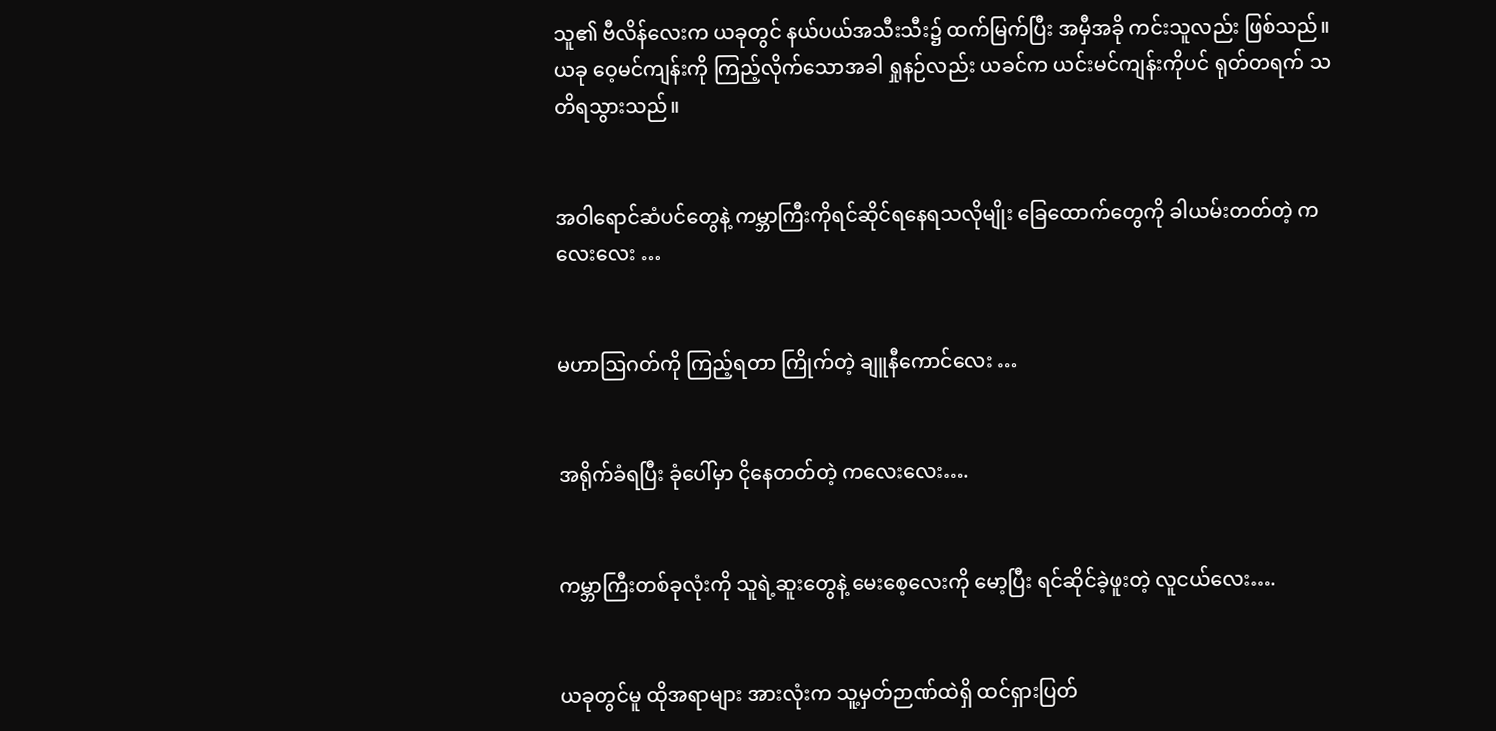သူ၏ ဗီလိန်လေးက ယခုတွင် နယ်ပယ်အသီးသီး၌ ထက်မြက်ပြီး အမှီအခို ကင်းသူလည်း ဖြစ်သည်။ ယခု ဝေ့မင်ကျန်းကို ကြည့်လိုက်သောအခါ ရှုနဉ်လည်း ယခင်က ယင်းမင်ကျန်းကိုပင် ရုတ်တရက် သတိရသွားသည်။


အဝါရောင်ဆံပင်တွေနဲ့ ကမ္ဘာကြီးကိုရင်ဆိုင်ရနေရသလိုမျိုး ခြေထောက်‌တွေကို ခါယမ်းတတ်တဲ့ ကလေးလေး …


မဟာဩဂတ်ကို ကြည့်ရတာ ကြိုက်တဲ့ ချူနီကောင်လေး …


အရိုက်ခံရပြီး ခုံပေါ်မှာ ငိုနေတတ်တဲ့ ကလေးလေး….


ကမ္ဘာကြီးတစ်ခုလုံးကို သူရဲ့ဆူးတွေနဲ့ မေးစေ့လေးကို မော့ပြီး ရင်ဆိုင်ခဲ့ဖူးတဲ့ လူငယ်လေး….


ယခုတွင်မူ ထိုအရာများ အားလုံးက သူ့မှတ်ဉာဏ်ထဲရှိ ထင်ရှားပြတ်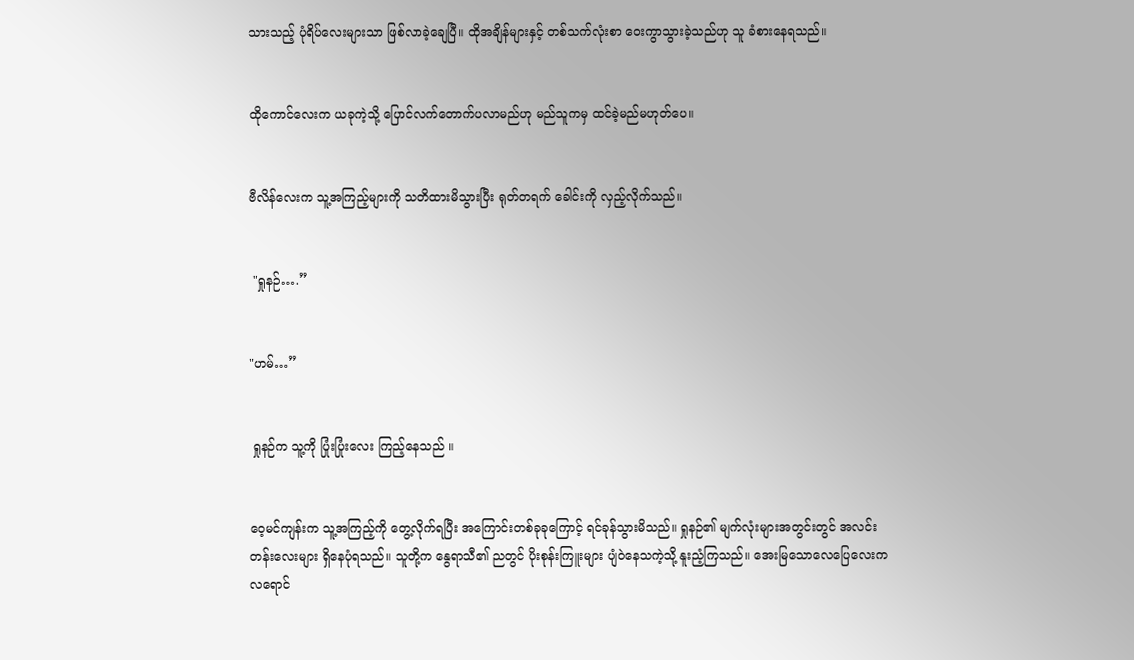သားသည့် ပုံရိပ်လေးများသာ ဖြစ်လာခဲ့ချေပြီ။ ထိုအချိန်များနှင့် တစ်သက်လုံးစာ ဝေးကွာသွားခဲ့သည်ဟု သူ ခံစားနေရသည်။


ထိုကောင်လေးက ယခုကဲ့သို့ ပြောင်လက်တောက်ပလာမည်ဟု မည်သူကမှ ထင်ခဲ့မည်မဟုတ်ပေ။


ဗီလိန်လေးက သူ့အကြည့်များကို သတိထားမိသွားပြီး ရုတ်တရက် ခေါင်းကို လှည့်လိုက်သည်။


 "ရှုနဉ်….”


"ဟမ်…”


 ရှုနဉ်က သူ့ကို ပြုံးပြုံးလေး ကြည့်နေသည် ။


ဝေ့မင်ကျန်းက သူ့အကြည့်ကို တွေ့လိုက်ရပြီး အကြောင်းတစ်ခုခုကြောင့် ရင်ခုန်သွားမိသည်။ ရှုနဉ်၏ မျက်လုံးများအတွင်းတွင် အလင်းတန်းလေးများ ရှိနေပုံရသည်။ သူတို့က နွေရာသီ၏ ညတွင် ပိုးစုန်းကြူးများ ပျံဝဲနေသကဲ့သို့ နူးညံ့ကြသည်။ အေးမြသောလေပြေလေးက လရောင်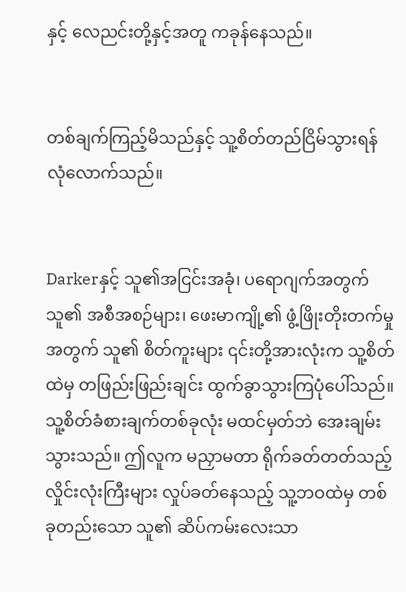နှင့် လေညင်းတို့နှင့်အတူ ကခုန်နေသည်။


တစ်ချက်ကြည့်မိသည်နှင့် သူ့စိတ်တည်ငြိမ်သွားရန် လုံလောက်သည်။


Darkerနှင့် သူ၏အငြင်းအခုံ၊ ပရောဂျက်အတွက် သူ၏ အစီအစဉ်များ၊ ဖေးမာကျို့၏ ဖွံ့ဖြိုးတိုးတက်မှုအတွက် သူ၏ စိတ်ကူးများ ၎င်းတို့အားလုံးက သူ့စိတ်ထဲမှ တဖြည်းဖြည်းချင်း ထွက်ခွာသွားကြပုံပေါ်သည်။ သူ့စိတ်ခံစားချက်တစ်ခုလုံး မထင်မှတ်ဘဲ အေးချမ်းသွားသည်။ ဤလူက မညှာမတာ ရိုက်ခတ်တတ်သည့် လှိုင်းလုံးကြီးများ လှုပ်ခတ်နေသည့် သူ့ဘဝထဲမှ တစ်ခုတည်းသော သူ၏ ဆိပ်ကမ်းလေးသာ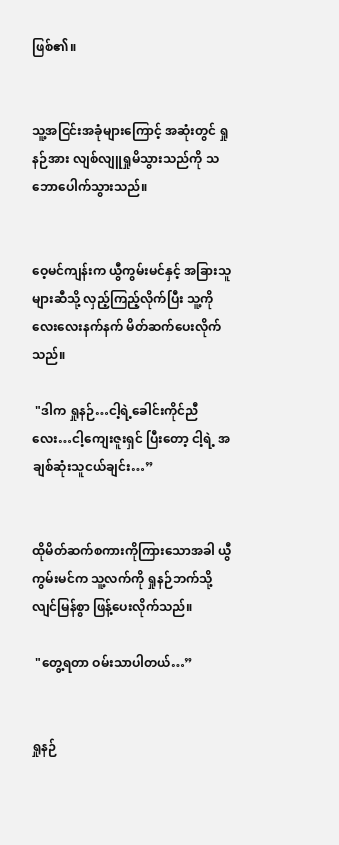ဖြစ်၏။


သူ့အငြင်းအခုံများကြောင့် အဆုံးတွင် ရှုနဉ်အား လျစ်လျူရှုမိသွားသည်ကို သဘောပေါက်သွားသည်။


ဝေ့မင်ကျန်းက ယွီကွမ်းမင်နှင့် အခြားသူများဆီသို့ လှည့်ကြည့်လိုက်ပြီး သူ့ကို လေးလေးနက်နက် မိတ်ဆက်ပေးလိုက်သည်။

 "ဒါက ရှုနဉ်…ငါ့ရဲ့ခေါင်းကိုင်ညီလေး…ငါ့ကျေးဇူးရှင် ပြီးတော့ ငါ့ရဲ့ အချစ်ဆုံးသူငယ်ချင်း…”


ထိုမိတ်ဆက်စကားကိုကြားသောအခါ ယွီကွမ်းမင်က သူ့လက်ကို ရှုနဉ်ဘက်သို့ လျင်မြန်စွာ ဖြန့်ပေးလိုက်သည်။

 "တွေ့ရတာ ဝမ်းသာပါတယ်…”


ရှုနဉ်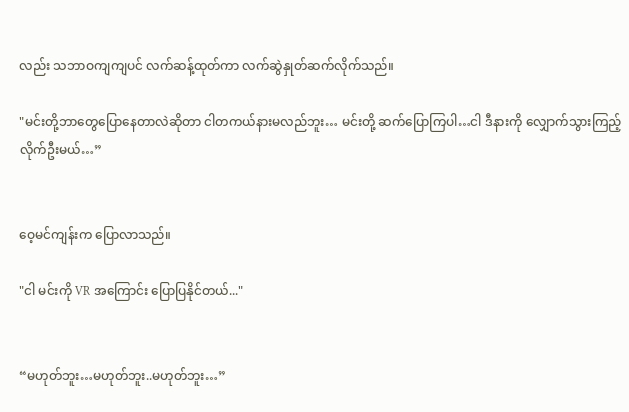လည်း သဘာဝကျကျပင် လက်ဆန့်ထုတ်ကာ လက်ဆွဲနှုတ်ဆက်လိုက်သည်။

"မင်းတို့ဘာတွေပြောနေတာလဲဆိုတာ ငါတကယ်နားမလည်ဘူး… မင်းတို့ ဆက်ပြောကြပါ…ငါ ဒီနားကို လျှောက်သွားကြည့်လိုက်ဦးမယ်…”


ဝေ့မင်ကျန်းက ပြောလာသည်။

"ငါ မင်းကို VR အကြောင်း ပြောပြနိုင်တယ်..."


“မဟုတ်ဘူး…မဟုတ်ဘူး..မဟုတ်ဘူး…”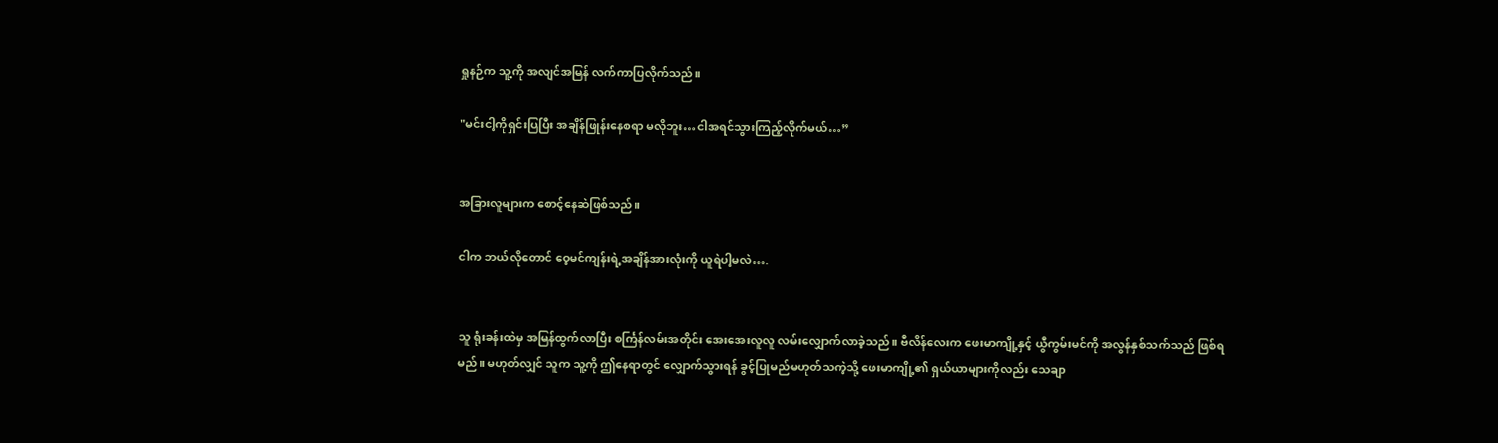ရှုနဉ်က သူ့ကို အလျင်အမြန် လက်ကာပြလိုက်သည်။

"မင်းငါ့ကိုရှင်းပြပြီး အချိန်ဖြုန်းနေစရာ မလိုဘူး…ငါအရင်သွားကြည့်လိုက်မယ်…”


အခြားလူများက စောင့်နေဆဲဖြစ်သည်။

ငါက ဘယ်လိုတောင် ဝေ့မင်ကျန်းရဲ့အချိန်အားလုံးကို ယူရဲပါ့မလဲ….


သူ ရုံးခန်းထဲမှ အမြန်ထွက်လာပြီး စင်္ကြန်လမ်းအတိုင်း အေးအေးလူလူ လမ်းလျှောက်လာခဲ့သည်။ ဗီလိန်လေးက ဖေးမာကျို့နှင့် ယွီကွမ်းမင်ကို အလွန်နှစ်သက်သည် ဖြစ်ရမည်။ မဟုတ်လျှင် သူက သူ့ကို ဤနေရာတွင် လျှောက်သွားရန် ခွင့်ပြုမည်မဟုတ်သကဲ့သို့ ဖေးမာကျို့၏ ရှယ်ယာများကိုလည်း သေချာ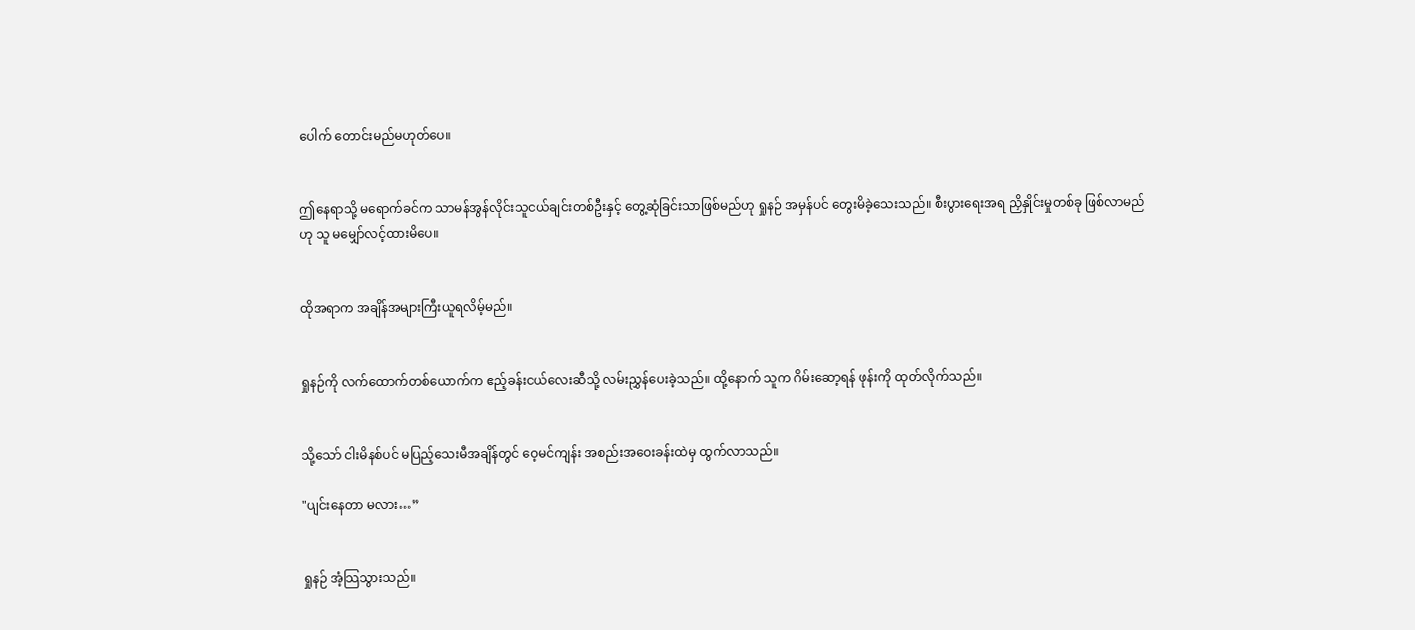ပေါက် တောင်းမည်မဟုတ်ပေ။


ဤနေရာသို့ မရောက်ခင်က သာမန်အွန်လိုင်းသူငယ်ချင်းတစ်ဦးနှင့် တွေ့ဆုံခြင်းသာဖြစ်မည်ဟု ရှုနဉ် အမှန်ပင် တွေးမိခဲ့သေးသည်။ စီးပွားရေးအရ ညှိနှိုင်းမှုတစ်ခု ဖြစ်လာမည်ဟု သူ မမျှော်လင့်ထားမိပေ။


ထိုအရာက အချိန်အများကြီးယူရလိမ့်မည်။


ရှုနဉ်ကို လက်ထောက်တစ်ယောက်က ဧည့်ခန်းငယ်လေးဆီသို့ လမ်းညွှန်ပေးခဲ့သည်။ ထို့နောက် သူက ဂိမ်းဆော့ရန် ဖုန်းကို ထုတ်လိုက်သည်။


သို့သော် ငါးမိနစ်ပင် မပြည့်သေးမီအချိန်တွင် ဝေ့မင်ကျန်း အစည်းအဝေးခန်းထဲမှ ထွက်လာသည်။

"ပျင်းနေတာ မလား…”


ရှုနဉ် အံ့သြသွားသည်။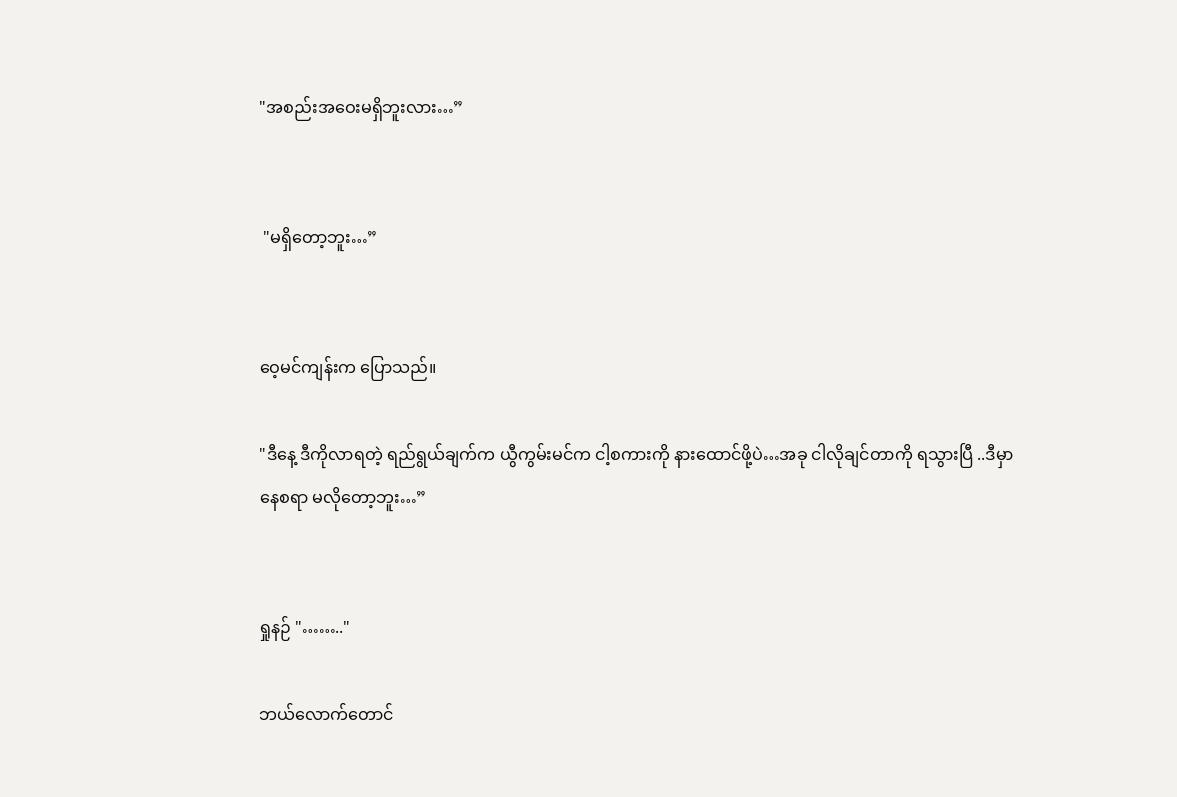"အစည်းအဝေးမရှိဘူးလား…”


 "မရှိတော့ဘူး…”


ဝေ့မင်ကျန်းက ပြောသည်။

"ဒီနေ့ ဒီကိုလာရတဲ့ ရည်ရွယ်ချက်က ယွီကွမ်းမင်က ငါ့စကားကို နားထောင်ဖို့ပဲ…အခု ငါလိုချင်တာကို ရသွားပြီ ..ဒီမှာနေစရာ မလိုတော့ဘူး…”


ရှုနဉ် "…….."

ဘယ်လောက်တောင်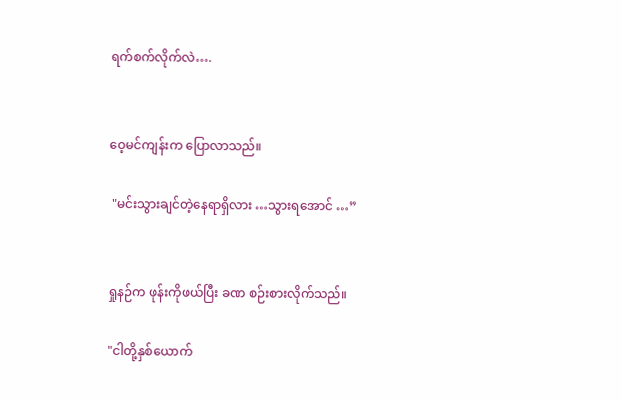ရက်စက်လိုက်လဲ….


ဝေ့မင်ကျန်းက ပြောလာသည်။

 "မင်းသွားချင်တဲ့နေရာရှိလား …သွားရအောင် …”


ရှုနဉ်က ဖုန်းကိုဖယ်ပြီး ခဏ စဉ်းစားလိုက်သည်။

"ငါတို့နှစ်ယောက်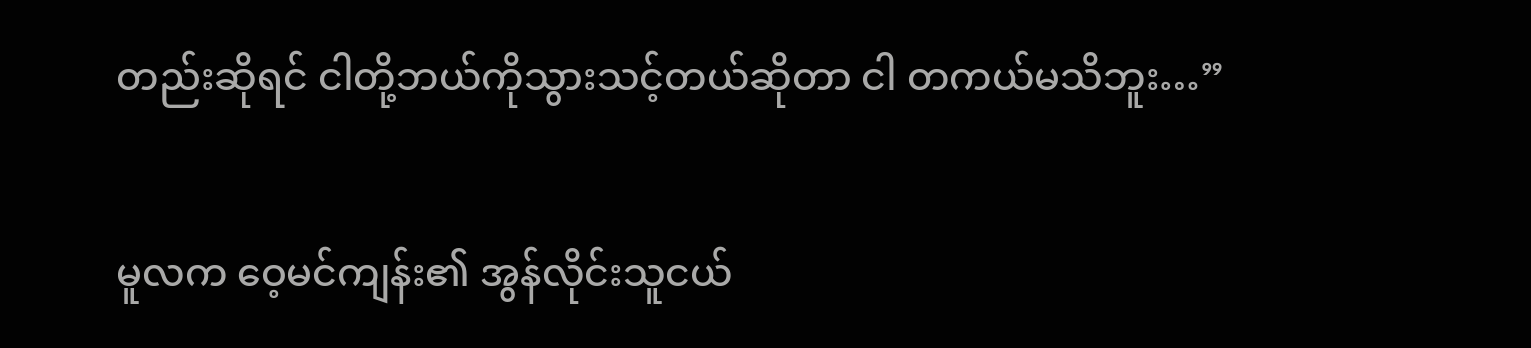တည်းဆိုရင် ငါတို့ဘယ်ကိုသွားသင့်တယ်ဆိုတာ ငါ တကယ်မသိဘူး…”


မူလက ဝေ့မင်ကျန်း၏ အွန်လိုင်းသူငယ်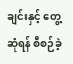ချင်းနှင့် တွေ့ဆုံရန် စီစဉ်ခဲ့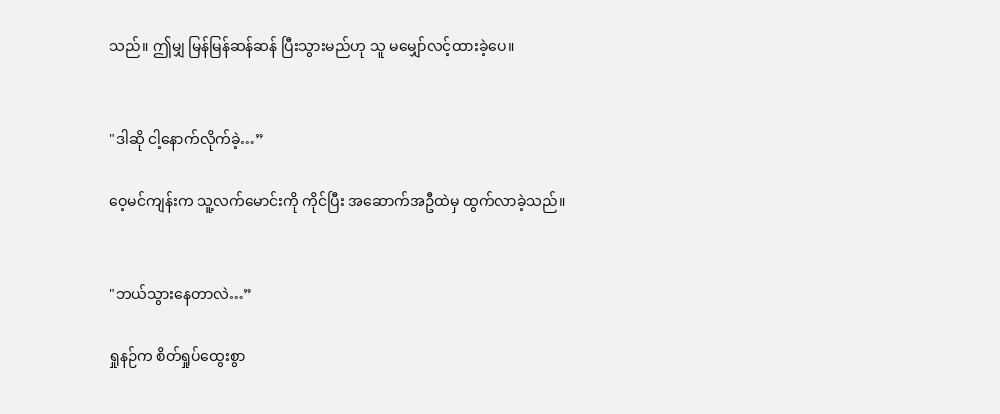သည်။ ဤမျှ မြန်မြန်ဆန်ဆန် ပြီးသွားမည်ဟု သူ မမျှော်လင့်ထားခဲ့ပေ။


"ဒါဆို ငါ့နောက်လိုက်ခဲ့…”

ဝေ့မင်ကျန်းက သူ့လက်မောင်းကို ကိုင်ပြီး အဆောက်အဦထဲမှ ထွက်လာခဲ့သည်။


"ဘယ်သွားနေတာလဲ…”

ရှုနဉ်က စိတ်ရှုပ်ထွေးစွာ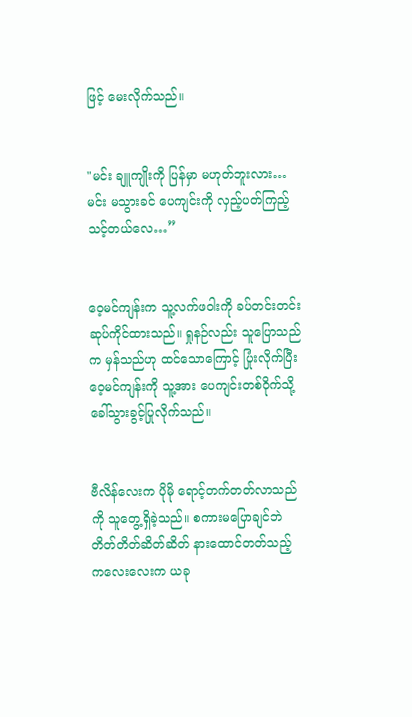ဖြင့် မေးလိုက်သည်။


"မင်း ချူကျိုးကို ပြန်မှာ မဟုတ်ဘူးလား…မင်း မသွားခင် ပေကျင်းကို လှည့်ပတ်ကြည့်သင့်တယ်လေ…”


ဝေ့မင်ကျန်းက သူ့လက်ဖဝါးကို ခပ်တင်းတင်းဆုပ်ကိုင်ထားသည်။ ရှုနဉ်လည်း သူပြောသည်က မှန်သည်ဟု ထင်သောကြောင့် ပြုံးလိုက်ပြီး ဝေ့မင်ကျန်းကို သူ့အား ပေကျင်းတစ်ဝိုက်သို့ ခေါ်သွားခွင့်ပြုလိုက်သည်။


ဗီလိန်လေးက ပိုမို ရောင့်တက်တတ်လာသည်ကို သူတွေ့ရှိခဲ့သည်။ စကားမပြောချင်ဘဲ တိတ်တိတ်ဆိတ်ဆိတ် နားထောင်တတ်သည့် ကလေးလေးက ယခု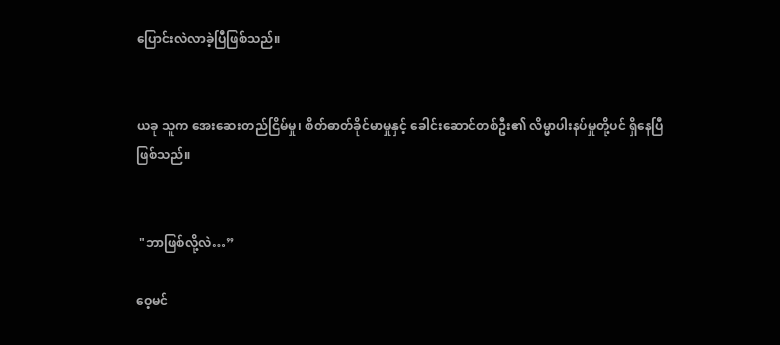ပြောင်းလဲလာခဲ့ပြီဖြစ်သည်။


ယခု သူက အေးဆေးတည်ငြိမ်မှု၊ စိတ်ဓာတ်ခိုင်မာမှုနှင့် ခေါင်းဆောင်တစ်ဦး၏ လိမ္မာပါးနပ်မှုတို့ပင် ရှိနေပြီဖြစ်သည်။


 "ဘာဖြစ်လို့လဲ…”

ဝေ့မင်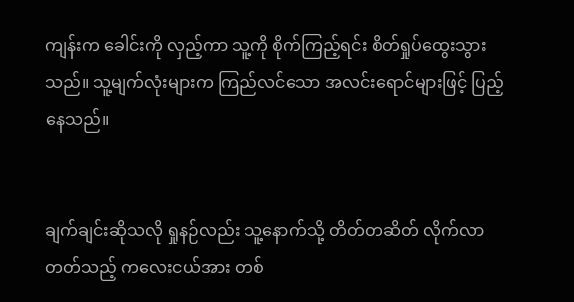ကျန်းက ခေါင်းကို လှည့်ကာ သူ့ကို စိုက်ကြည့်ရင်း စိတ်ရှုပ်ထွေးသွားသည်။ သူ့မျက်လုံးများက ကြည်လင်သော အလင်းရောင်များဖြင့် ပြည့်နေသည်။


ချက်ချင်းဆိုသလို ရှုနဉ်လည်း သူ့နောက်သို့ တိတ်တဆိတ် လိုက်လာတတ်သည့် ကလေးငယ်အား တစ်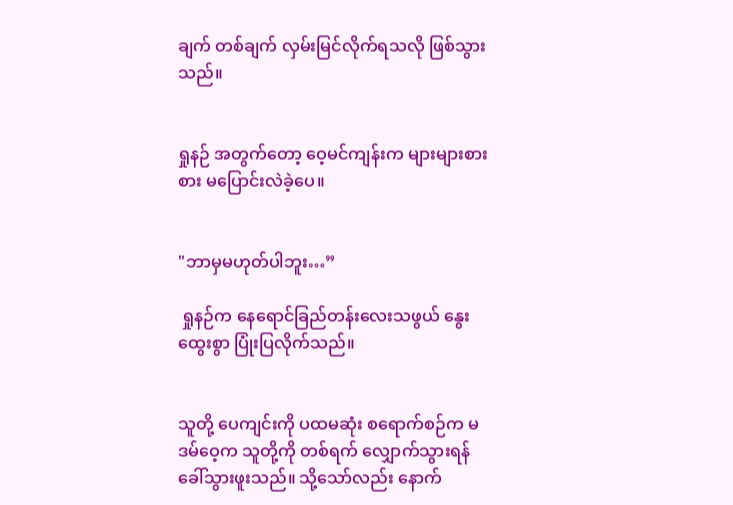ချက် တစ်ချက် လှမ်းမြင်လိုက်ရသလို ဖြစ်သွားသည်။


ရှုနဉ် အတွက်တော့ ဝေ့မင်ကျန်းက များများစားစား မပြောင်းလဲခဲ့ပေ။


"ဘာမှမဟုတ်ပါဘူး…”

 ရှုနဉ်က နေရောင်ခြည်တန်းလေးသဖွယ် နွေးထွေးစွာ ပြုံးပြလိုက်သည်။


သူတို့ ‌ပေကျင်းကို ပထမဆုံး စရောက်စဉ်က မဒမ်ဝေ့က သူတို့ကို တစ်ရက် လျှောက်သွားရန်ခေါ်သွားဖူးသည်။ သို့သော်လည်း နောက်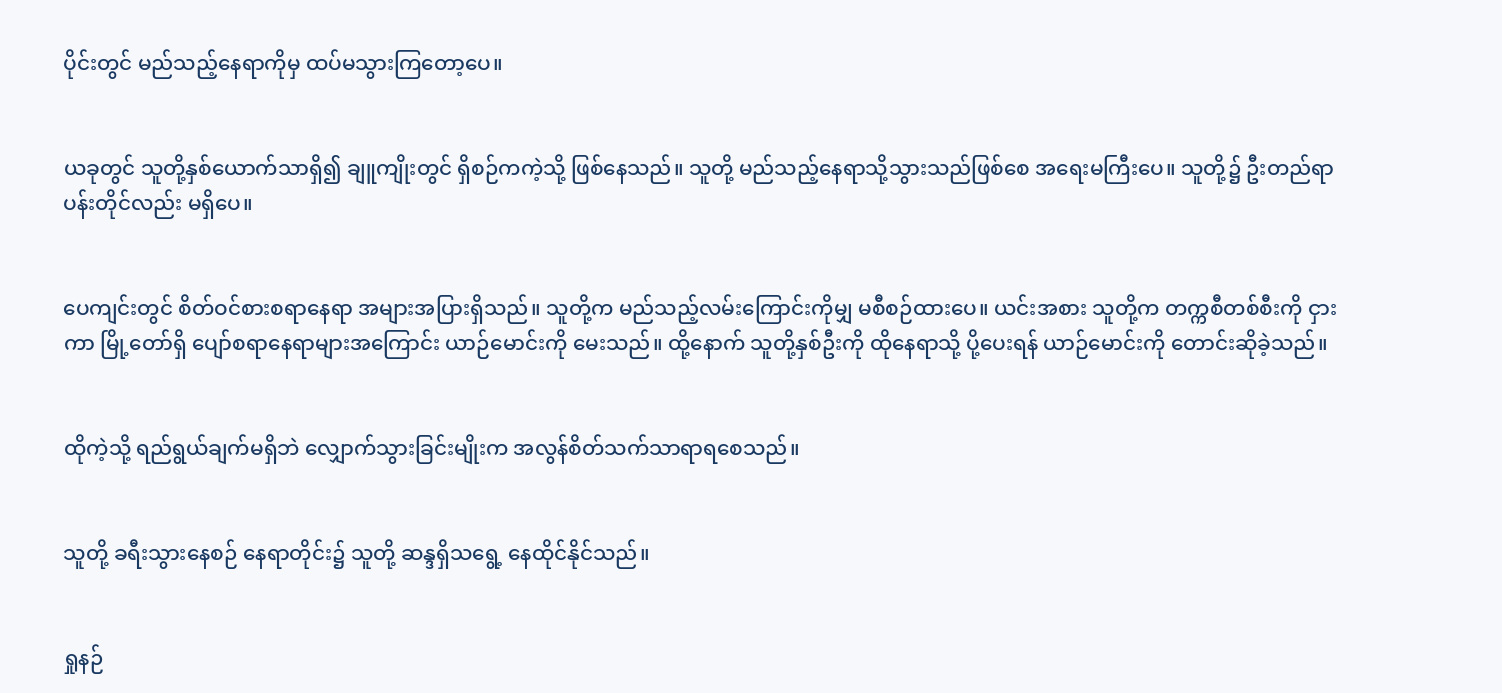ပိုင်းတွင် မည်သည့်နေရာကိုမှ ထပ်မသွားကြတော့ပေ။


ယခုတွင် သူတို့နှစ်ယောက်သာရှိ၍ ချူကျိုးတွင် ရှိစဉ်ကကဲ့သို့ ဖြစ်နေသည်။ သူတို့ မည်သည့်နေရာသို့သွားသည်ဖြစ်စေ အရေးမကြီးပေ။ သူတို့၌ ဦးတည်ရာ ပန်းတိုင်လည်း မရှိပေ။


ပေကျင်းတွင် စိတ်ဝင်စားစရာနေရာ အများအပြားရှိသည်။ သူတို့က မည်သည့်လမ်းကြောင်းကိုမျှ မစီစဉ်ထားပေ။ ယင်းအစား သူတို့က တက္ကစီတစ်စီးကို ငှားကာ မြို့တော်ရှိ ပျော်စရာနေရာများအကြောင်း ယာဉ်မောင်းကို မေးသည်။ ထို့နောက် သူတို့နှစ်ဦးကို ထိုနေရာသို့ ပို့ပေးရန် ယာဉ်မောင်းကို တောင်းဆိုခဲ့သည်။


ထိုကဲ့သို့ ရည်ရွယ်ချက်မရှိဘဲ လျှောက်သွားခြင်းမျိုးက အလွန်စိတ်သက်သာရာရစေသည်။


သူတို့ ခရီးသွားနေစဉ် နေရာတိုင်း၌ သူတို့ ဆန္ဒရှိသရွေ့ နေထိုင်နိုင်သည်။


ရှုနဉ်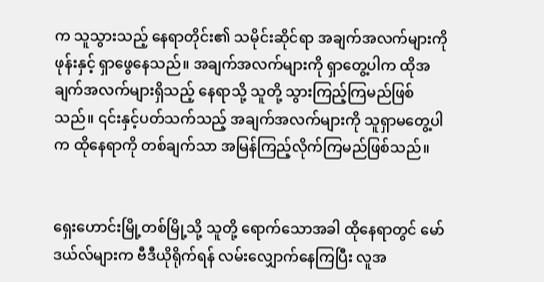က သူသွားသည့် နေရာတိုင်း၏ သမိုင်းဆိုင်ရာ အချက်အလက်များကို ဖုန်းနှင့် ရှာဖွေနေသည်။ အချက်အလက်များကို ရှာတွေ့ပါက ထိုအချက်အလက်များရှိသည့် နေရာသို့ သူတို့ သွားကြည့်ကြမည်ဖြစ်သည်။ ၎င်းနှင့်ပတ်သက်သည့် အချက်အလက်များကို သူရှာမတွေ့ပါက ထိုနေရာကို တစ်ချက်သာ အမြန်ကြည့်လိုက်ကြမည်ဖြစ်သည်။


ရှေးဟောင်းမြို့တစ်မြို့သို့ သူတို့ ရောက်သောအခါ ထိုနေရာတွင် မော်ဒယ်လ်များက ဗီဒီယိုရိုက်ရန် လမ်းလျှောက်နေကြပြီး လူအ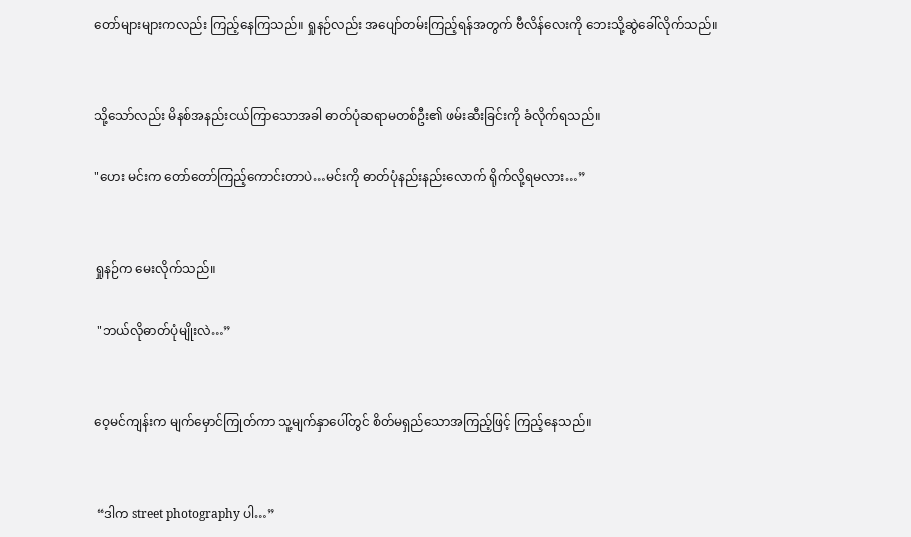တော်များများကလည်း ကြည့်နေကြသည်။ ရှုနဉ်လည်း အပျော်တမ်းကြည့်ရန်အတွက် ဗီလိန်လေးကို ဘေးသို့ဆွဲခေါ်လိုက်သည်။


သို့သော်လည်း မိနစ်အနည်းငယ်ကြာသောအခါ ဓာတ်ပုံဆရာမတစ်ဦး၏ ဖမ်းဆီးခြင်းကို ခံလိုက်ရသည်။

"ဟေး မင်းက တော်တော်ကြည့်ကောင်းတာပဲ…မင်းကို ဓာတ်ပုံနည်းနည်းလောက် ရိုက်လို့ရမလား…”


ရှုနဉ်က မေးလိုက်သည်။

 "ဘယ်လိုဓာတ်ပုံမျိုးလဲ…”


ဝေ့မင်ကျန်းက မျက်မှောင်ကြုတ်ကာ သူ့မျက်နှာပေါ်တွင် စိတ်မရှည်သောအကြည့်ဖြင့် ကြည့်နေသည်။


 “ဒါက street photography ပါ…”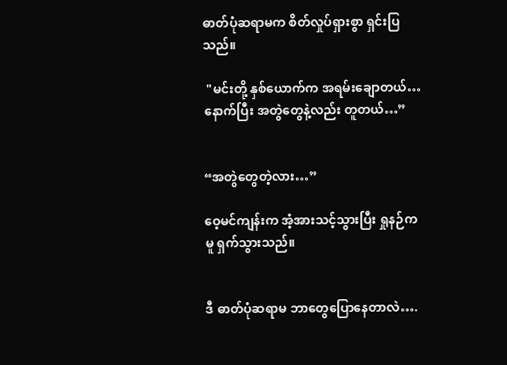ဓာတ်ပုံဆရာမက စိတ်လှုပ်ရှားစွာ ရှင်းပြသည်။

 "မင်းတို့ နှစ်ယောက်က အရမ်းချောတယ်… နောက်ပြီး အတွဲတွေနဲ့လည်း တူတယ်…”


“အတွဲတွေတဲ့လား…”

ဝေ့မင်ကျန်းက အံ့အားသင့်သွားပြီး ရှုနဉ်ကမူ ရှက်သွားသည်။


ဒီ ဓာတ်ပုံဆရာမ ဘာတွေပြောနေတာလဲ….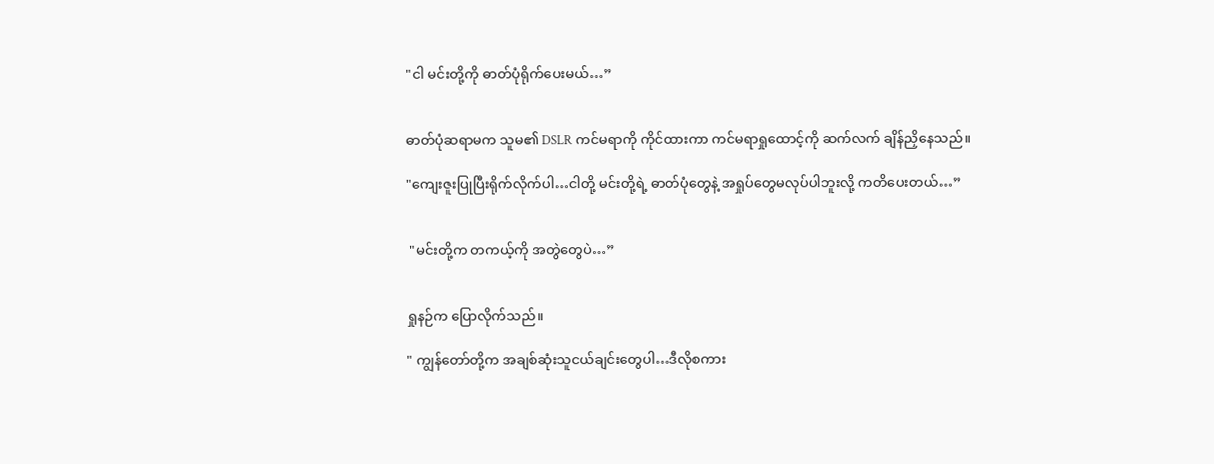"ငါ မင်းတို့ကို ဓာတ်ပုံရိုက်ပေးမယ်…”


ဓာတ်ပုံဆရာမက သူမ၏ DSLR ကင်မရာကို ကိုင်ထားကာ ကင်မရာရှုထောင့်ကို ဆက်လက် ချိန်ညှိနေသည်။

"ကျေးဇူးပြုပြီးရိုက်လိုက်ပါ…ငါတို့ မင်းတို့ရဲ့ ဓာတ်ပုံတွေနဲ့ အရှုပ်တွေမလုပ်ပါဘူးလို့ ကတိပေးတယ်…”


 "မင်းတို့က တကယ့်ကို အတွဲတွေပဲ…”


ရှုနဉ်က ပြောလိုက်သည်။

" ကျွန်တော်တို့က အချစ်ဆုံးသူငယ်ချင်းတွေပါ…ဒီလိုစကား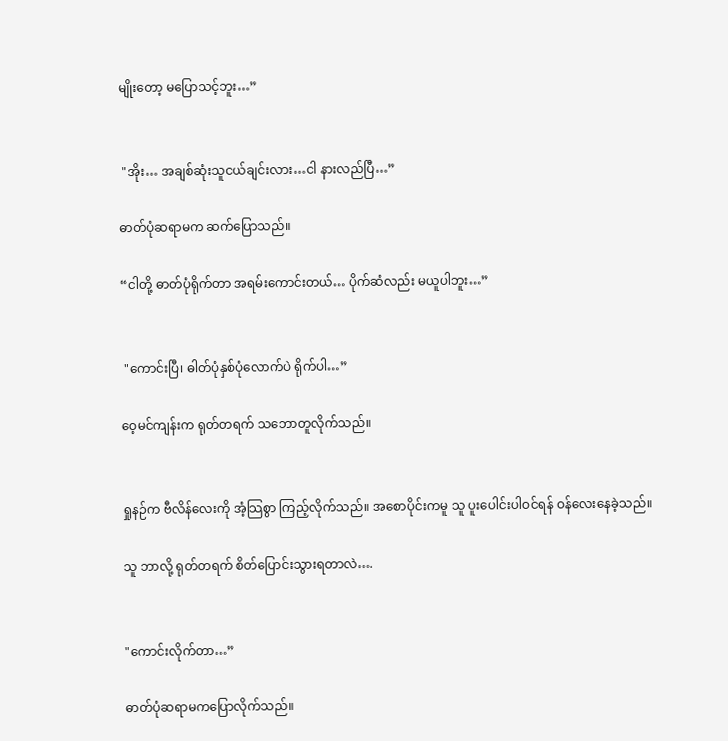မျိုးတော့ မပြောသင့်ဘူး…”


 "အိုး… အချစ်ဆုံးသူငယ်ချင်းလား…ငါ နားလည်ပြီ…”

ဓာတ်ပုံဆရာမက ဆက်ပြောသည်။

“ငါတို့ ဓာတ်ပုံရိုက်တာ အရမ်းကောင်းတယ်… ပိုက်ဆံလည်း မယူပါဘူး…”


 "ကောင်းပြီ၊ ဓါတ်ပုံနှစ်ပုံလောက်ပဲ ရိုက်ပါ…”

ဝေ့မင်ကျန်းက ရုတ်တရက် သဘောတူလိုက်သည်။


ရှုနဉ်က ဗီလိန်လေးကို အံ့သြစွာ ကြည့်လိုက်သည်။ အစောပိုင်းကမူ သူ ပူးပေါင်းပါဝင်ရန် ဝန်လေးနေခဲ့သည်။

သူ ဘာလို့ ရုတ်တရက် စိတ်ပြောင်းသွားရတာလဲ….


"ကောင်းလိုက်တာ…”

ဓာတ်ပုံဆရာမကပြောလိုက်သည်။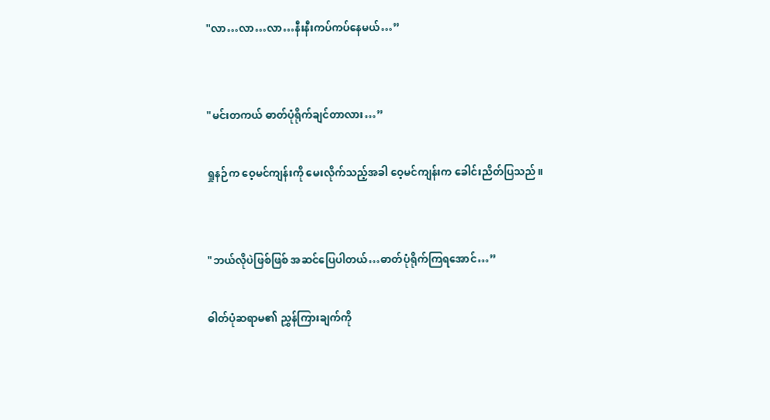"လာ…လာ…လာ…နီးနီးကပ်ကပ်နေမယ်…”


"မင်းတကယ် ဓာတ်ပုံရိုက်ချင်တာလား…”

ရှုနဉ်က ဝေ့မင်ကျန်းကို မေးလိုက်သည့်အခါ ဝေ့မင်ကျန်းက ခေါင်းညိတ်ပြသည်။


"ဘယ်လိုပဲဖြစ်ဖြစ် အဆင်ပြေပါတယ်…ဓာတ်ပုံရိုက်ကြရအောင်…”

ဓါတ်ပုံဆရာမ၏ ညွှန်ကြားချက်ကို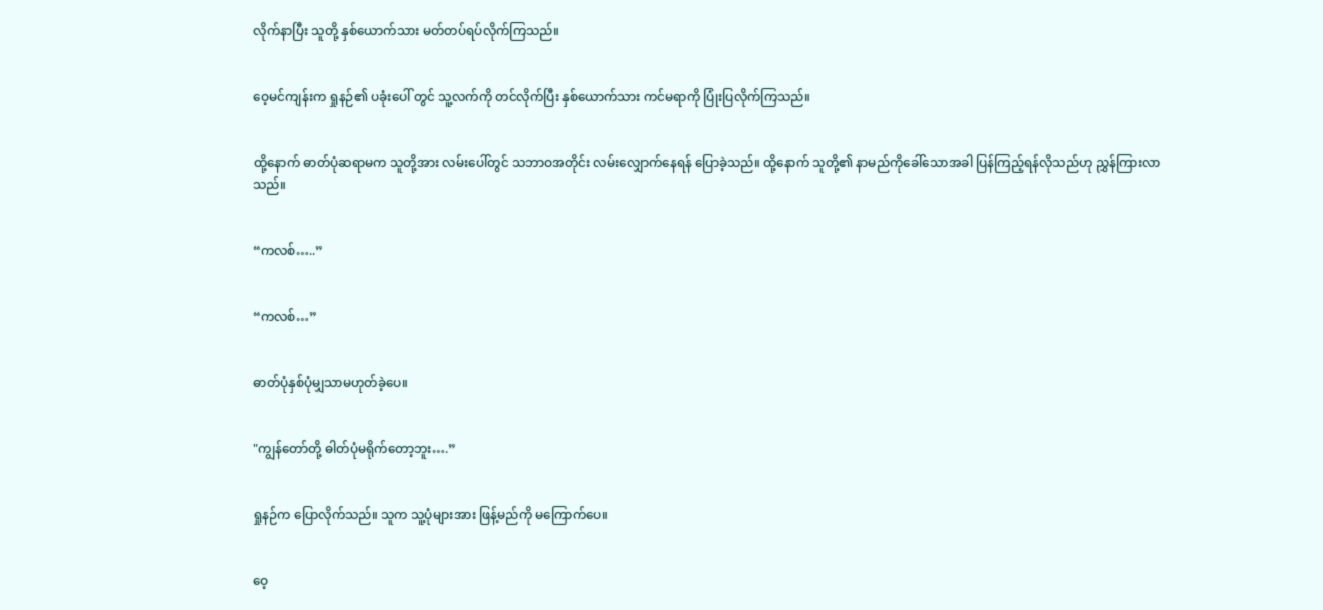လိုက်နာပြီး သူတို့ နှစ်ယောက်သား မတ်တပ်ရပ်လိုက်ကြသည်။


ဝေ့မင်ကျန်းက ရှုနဉ်၏ ပခုံးပေါ် တွင် သူ့လက်ကို တင်လိုက်ပြီး နှစ်ယောက်သား ကင်မရာကို ပြုံးပြလိုက်ကြသည်။


ထို့နောက် ဓာတ်ပုံဆရာမက သူတို့အား လမ်းပေါ်တွင် သဘာဝအတိုင်း လမ်းလျှောက်နေရန် ပြောခဲ့သည်။ ထို့နောက် သူတို့၏ နာမည်ကိုခေါ်သောအခါ ပြန်ကြည့်ရန်လိုသည်ဟု ညွှန်ကြားလာသည်။


“ကလစ်…..”


“ကလစ်…”


ဓာတ်ပုံနှစ်ပုံမျှသာမဟုတ်ခဲ့ပေ။


"ကျွန်တော်တို့ ဓါတ်ပုံမရိုက်တော့ဘူး….”


ရှုနဉ်က ပြောလိုက်သည်။ သူက သူ့ပုံများအား ဖြန့်မည်ကို မကြောက်ပေ။


ဝေ့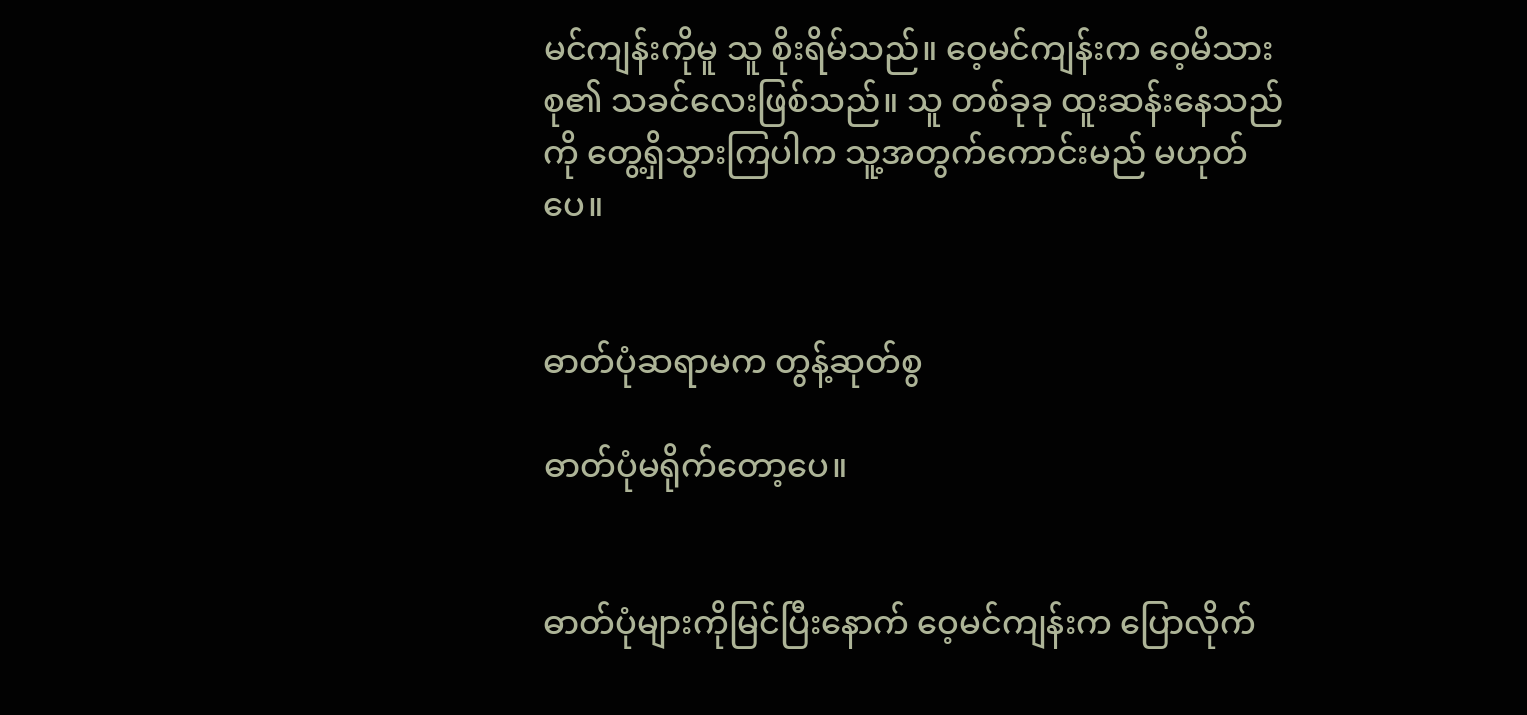မင်ကျန်းကိုမူ သူ စိုးရိမ်သည်။ ဝေ့မင်ကျန်းက ဝေ့မိသားစု၏ သခင်လေးဖြစ်သည်။ သူ တစ်ခုခု ထူးဆန်းနေသည်ကို တွေ့ရှိသွားကြပါက သူ့အတွက်ကောင်းမည် မဟုတ်ပေ။


ဓာတ်ပုံဆရာမက တွန့်ဆုတ်စွ

ဓာတ်ပုံမရိုက်တော့ပေ။


ဓာတ်ပုံများကိုမြင်ပြီးနောက် ဝေ့မင်ကျန်းက ပြောလိုက်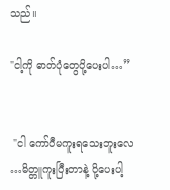သည်။

"ငါ့ကို ဓာတ်ပုံတွေပို့ပေးပါ…”


 "ငါ ကော်ပီမကူးရသေးဘူးလေ …မိတ္တူကူးပြီးတာနဲ့ ပို့ပေးပါ့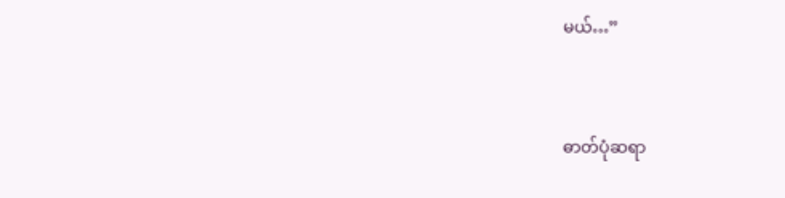မယ်…”


ဓာတ်ပုံဆရာ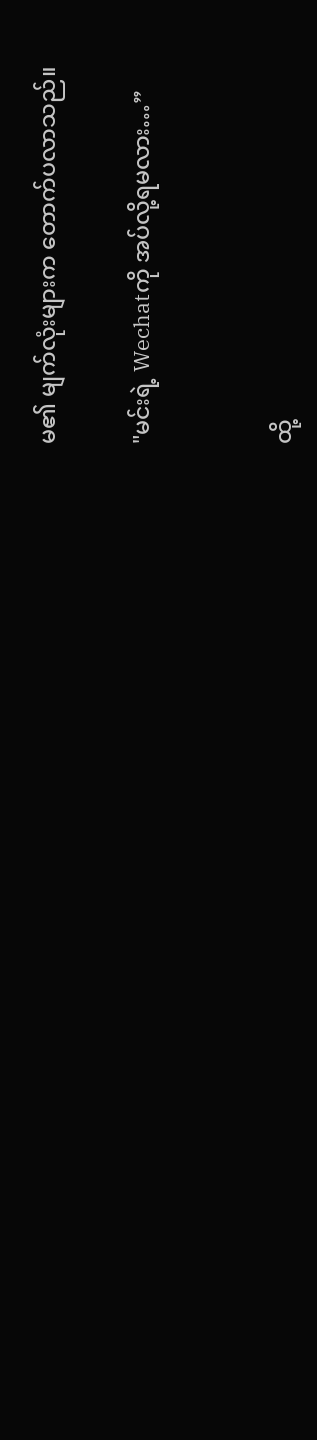မ၏ မျက်လုံးများက တောက်ပလာသည်။

"မင်းရဲ့ Wechatကို အပ်လို့ရမလား…”


ထို့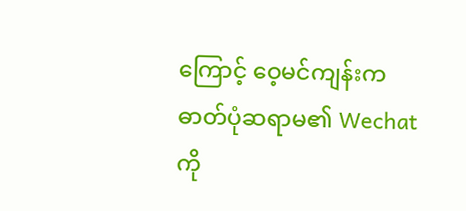ကြောင့် ဝေ့မင်ကျန်းက ဓာတ်ပုံဆရာမ၏ Wechatကို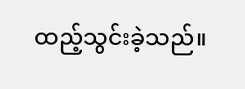ထည့်သွင်းခဲ့သည်။